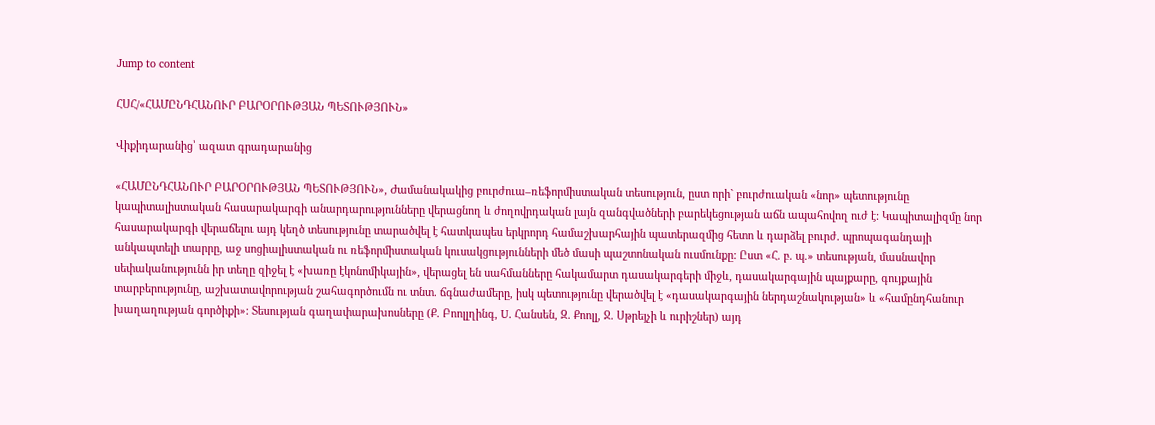Jump to content

ՀՍՀ/«ՀԱՄԸՆԴՀԱՆՈՒՐ ԲԱՐՕՐՈՒԹՅԱՆ ՊԵՏՈՒԹՅՈՒՆ»

Վիքիդարանից՝ ազատ գրադարանից

«ՀԱՄԸՆԴՀԱՆՈՒՐ ԲԱՐՕՐՈՒԹՅԱՆ ՊԵՏՈՒԹՅՈՒՆ», Ժամանակակից բուրժուա–ռեֆորմիստական տեսություն, ըստ որի` բուրժուական «նոր» պետությունը կապիտալիստական հասարակարգի անարդարությունները վերացնող և ժողովրդական լայն զանգվածների բարեկեցության աճն ապահովող ուժ է: Կապիտալիզմը նոր հասարակարգի վերաճելու այդ կեղծ տեսությունը տարածվել է հատկապես երկրորդ համաշխարհային պատերազմից հետո և դարձել բուրժ. պրոպագանդայի անկապտելի տարրը, աջ սոցիալիստական ու ռեֆորմիստական կուսակցությունների մեծ մասի պաշտոնական ուսմունքը: Ըստ «Հ. բ. պ.» տեսության, մասնավոր սեփականությունն իր տեղը զիջել է «խառը էկոնոմիկային», վերացել են սահմանները հակամարտ դասակարգերի միջև, դասակարգային պայքարը, գույքային տարբերությունը, աշխատավորության շահագործումն ու տնտ. ճգնաժամերը, իսկ պետությունը վերածվել է «դասակարգային ներդաշնակության» և «համընդհանուր խաղաղության գործիքի»: Տեսության գաղափարախոսները (Ք. Բոոլլղինգ, U. Հանսեն, Զ. Քոոլլ, Ջ. Սթրեյչի և ուրիշներ) այդ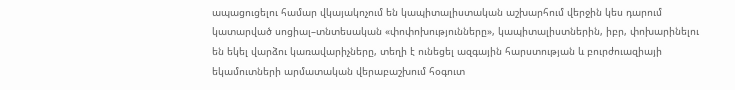ապացուցելու համար վկայակոչում են կապիտալիստական աշխարհում վերջին կես դարում կատարված սոցիալ–տնտեսական «փոփոխությունները», կապիտալիստներին, իբր, փոխարինելու են եկել վարձու կառավարիչները, տեղի է ունեցել ազգային հարստության և բուրժուազիայի եկամուտների արմատական վերաբաշխում հօգուտ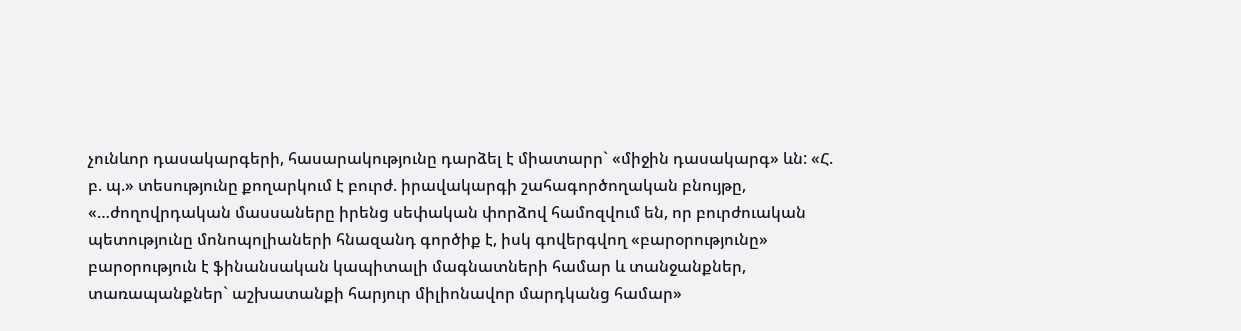չունևոր դասակարգերի, հասարակությունը դարձել է միատարր` «միջին դասակարգ» ևն: «Հ. բ. պ.» տեսությունը քողարկում է բուրժ. իրավակարգի շահագործողական բնույթը, «…ժողովրդական մասսաները իրենց սեփական փորձով համոզվում են, որ բուրժուական պետությունը մոնոպոլիաների հնազանդ գործիք է, իսկ գովերգվող «բարօրությունը» բարօրություն է ֆինանսական կապիտալի մագնատների համար և տանջանքներ, տառապանքներ` աշխատանքի հարյուր միլիոնավոր մարդկանց համար»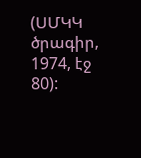(ՍՄԿԿ ծրագիր, 1974, էջ 80):